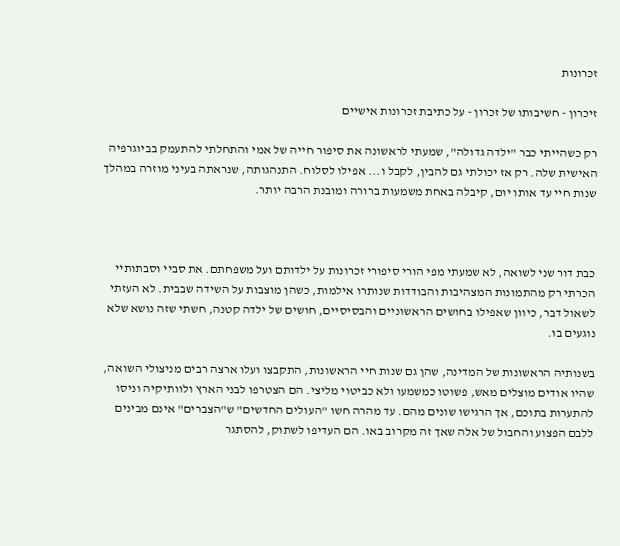זכרונות

זיכרון - חשיבותו של זכרון - על כתיבת זכרונות אישיים

רק כשהייתי כבר "ילדה גדולה", שמעתי לראשונה את סיפור חייה של אמי והתחלתי להתעמק בביוגרפיה האישית שלה. רק אז יכולתי גם להבין, לקבל ו... אפילו לסלוח. התנהגותה, שנראתה בעיני מוזרה במהלך שנות חיי עד אותו יום, קיבלה באחת משמעות ברורה ומובנת הרבה יותר.



כבת דור שני לשואה, לא שמעתי מפי הורי סיפורי זכרונות על ילדותם ועל משפחתם. את סביי וסבתותיי הכרתי רק מהתמונות המצהיבות והבודדות שנותרו אילמות, כשהן מוצבות על השידה שבבית. לא העזתי לשאול דבר, כיוון שאפילו בחושים הראשוניים והבסיסיים, חושים של ילדה קטנה, חשתי שזה נושא שלא נוגעים בו.

בשנותיה הראשונות של המדינה, שהן גם שנות חיי הראשונות, התקבצו ועלו ארצה רבים מניצולי השואה, שהיו אודים מוצלים מאש, פשוטו כמשמעו ולא כביטוי מליצי. הם הצטרפו לבני הארץ ולוותיקיה וניסו להתערות בתוכם, אך הרגישו שונים מהם. עד מהרה חשו "העולים החדשים" ש"הצברים" אינם מבינים ללבם הפצוע והחבול של אלה שאך זה מקרוב באו. הם העדיפו לשתוק, להסתגר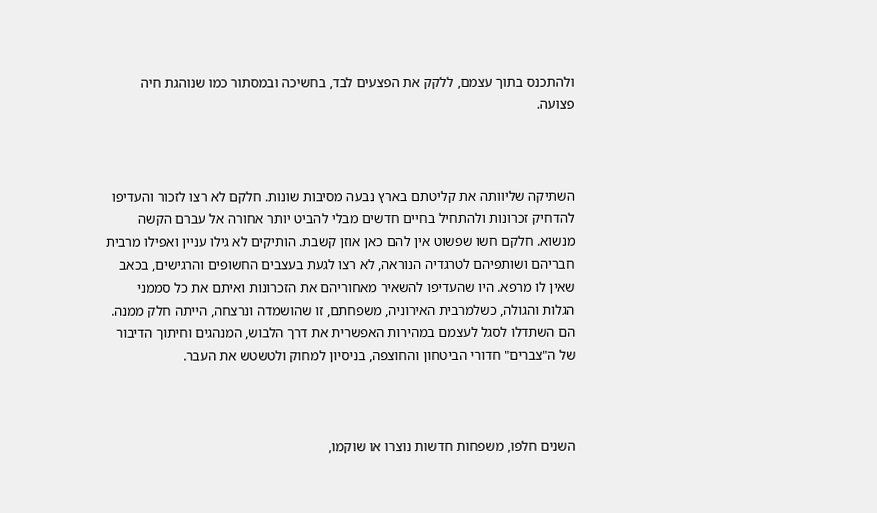ולהתכנס בתוך עצמם, ללקק את הפצעים לבד, בחשיכה ובמסתור כמו שנוהגת חיה פצועה.



השתיקה שליוותה את קליטתם בארץ נבעה מסיבות שונות. חלקם לא רצו לזכור והעדיפו להדחיק זכרונות ולהתחיל בחיים חדשים מבלי להביט יותר אחורה אל עברם הקשה מנשוא. חלקם חשו שפשוט אין להם כאן אוזן קשבת. הותיקים לא גילו עניין ואפילו מרבית חבריהם ושותפיהם לטרגדיה הנוראה, לא רצו לגעת בעצבים החשופים והרגישים, בכאב שאין לו מרפא. היו שהעדיפו להשאיר מאחוריהם את הזכרונות ואיתם את כל סממני הגלות והגולה, כשלמרבית האירוניה, משפחתם, זו שהושמדה ונרצחה, הייתה חלק ממנה. הם השתדלו לסגל לעצמם במהירות האפשרית את דרך הלבוש, המנהגים וחיתוך הדיבור של ה"צברים" חדורי הביטחון והחוצפה, בניסיון למחוק ולטשטש את העבר.



השנים חלפו, משפחות חדשות נוצרו או שוקמו,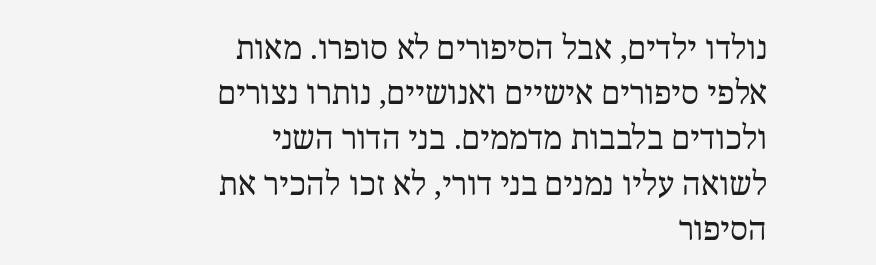נולדו ילדים, אבל הסיפורים לא סופרו. מאות אלפי סיפורים אישיים ואנושיים, נותרו נצורים ולכודים בלבבות מדממים. בני הדור השני לשואה עליו נמנים בני דורי, לא זכו להכיר את הסיפור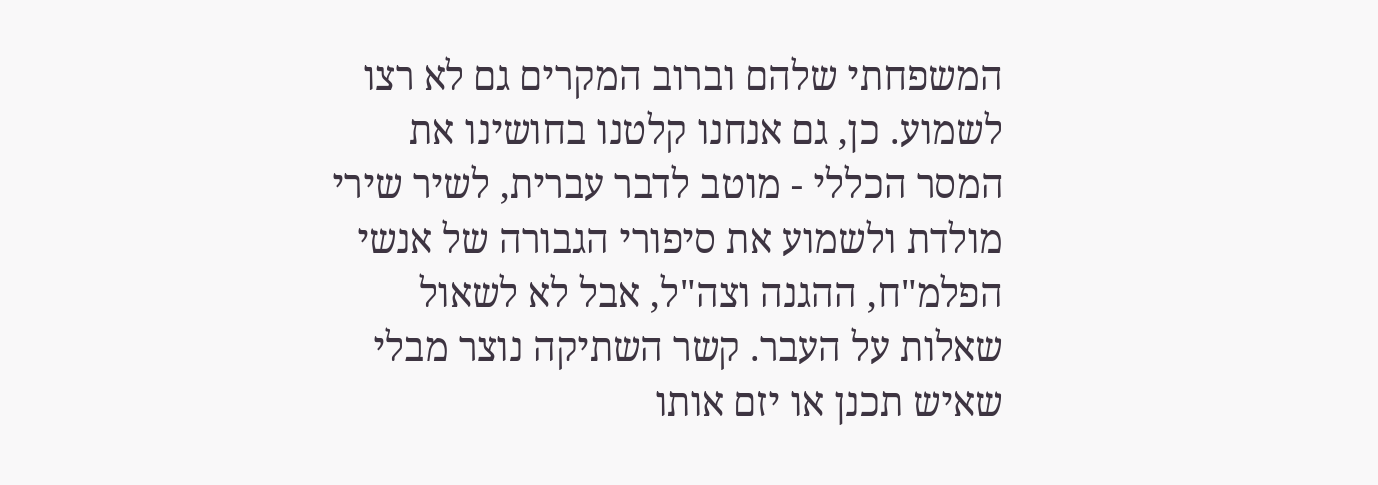המשפחתי שלהם וברוב המקרים גם לא רצו לשמוע. כן, גם אנחנו קלטנו בחושינו את המסר הכללי - מוטב לדבר עברית, לשיר שירי מולדת ולשמוע את סיפורי הגבורה של אנשי הפלמ"ח, ההגנה וצה"ל, אבל לא לשאול שאלות על העבר. קשר השתיקה נוצר מבלי שאיש תכנן או יזם אותו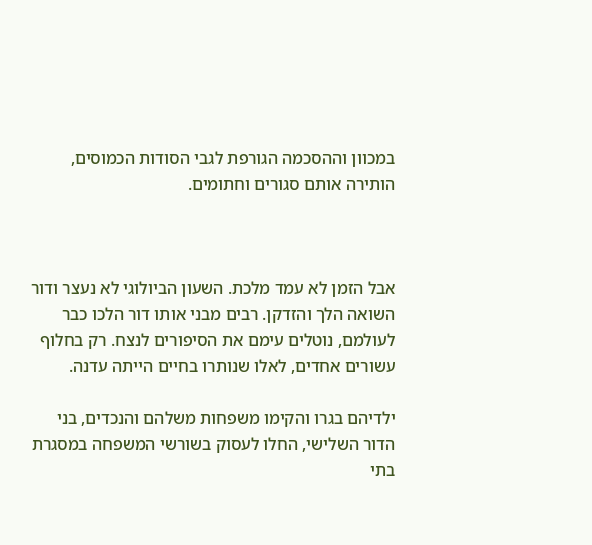במכוון וההסכמה הגורפת לגבי הסודות הכמוסים, הותירה אותם סגורים וחתומים.



אבל הזמן לא עמד מלכת. השעון הביולוגי לא נעצר ודור השואה הלך והזדקן. רבים מבני אותו דור הלכו כבר לעולמם, נוטלים עימם את הסיפורים לנצח. רק בחלוף עשורים אחדים, לאלו שנותרו בחיים הייתה עדנה.

ילדיהם בגרו והקימו משפחות משלהם והנכדים, בני הדור השלישי, החלו לעסוק בשורשי המשפחה במסגרת בתי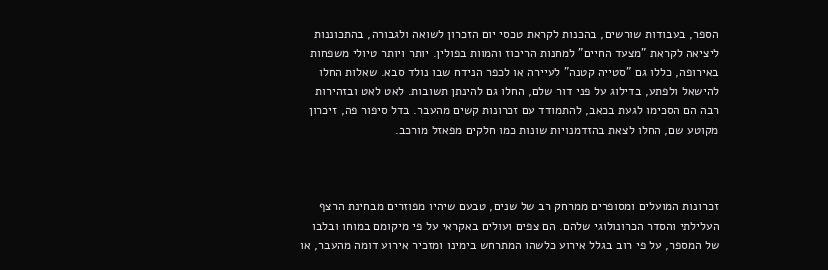הספר, בעבודות שורשים, בהכנות לקראת טכסי יום הזכרון לשואה ולגבורה, בהתכוננות ליציאה לקראת "מצעד החיים" למחנות הריכוז והמוות בפולין. יותר ויותר טיולי משפחות באירופה, כללו גם "סטייה קטנה" לעיירה או לכפר הנידח שבו נולד סבא. שאלות החלו להישאל ולפתע, בדילוג על פני דור שלם, החלו גם להינתן תשובות. לאט לאט ובזהירות רבה הם הסכימו לגעת בכאב, להתמודד עם זכרונות קשים מהעבר. בדל סיפור פה, זיכרון מקוטע שם, החלו לצאת בהזדמנויות שונות כמו חלקים מפאזל מורכב.



זכרונות המועלים ומסופרים ממרחק רב של שנים, טבעם שיהיו מפוזרים מבחינת הרצף העלילתי והסדר הכרונולוגי שלהם. הם צפים ועולים באקראי על פי מיקומם במוחו ובלבו של המספר, על פי רוב בגלל אירוע כלשהו המתרחש בימינו ומזכיר אירוע דומה מהעבר, או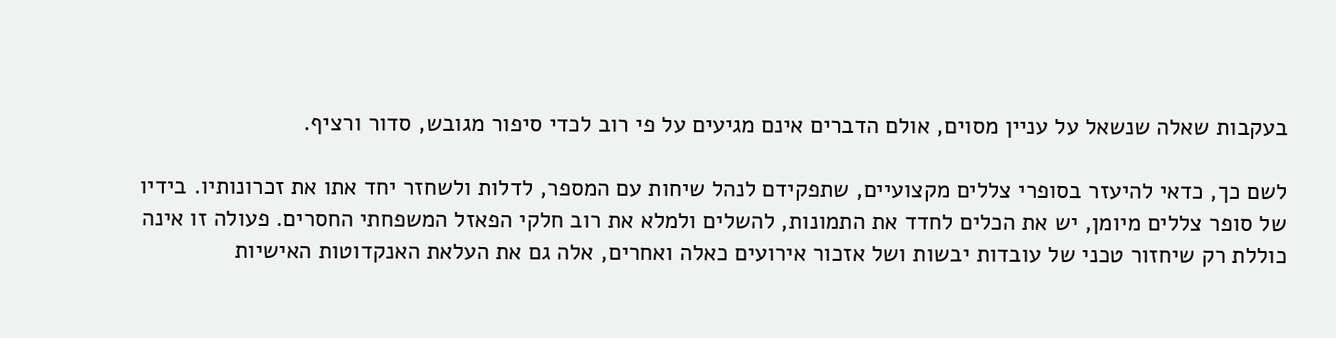בעקבות שאלה שנשאל על עניין מסוים, אולם הדברים אינם מגיעים על פי רוב לכדי סיפור מגובש, סדור ורציף.

לשם כך, כדאי להיעזר בסופרי צללים מקצועיים, שתפקידם לנהל שיחות עם המספר, לדלות ולשחזר יחד אתו את זכרונותיו. בידיו של סופר צללים מיומן, יש את הכלים לחדד את התמונות, להשלים ולמלא את רוב חלקי הפאזל המשפחתי החסרים. פעולה זו אינה כוללת רק שיחזור טכני של עובדות יבשות ושל אזכור אירועים כאלה ואחרים, אלה גם את העלאת האנקדוטות האישיות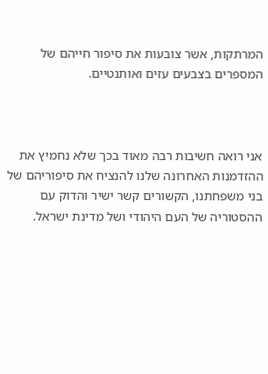המרתקות, אשר צובעות את סיפור חייהם של המספרים בצבעים עזים ואותנטיים.



אני רואה חשיבות רבה מאוד בכך שלא נחמיץ את ההזדמנות האחרונה שלנו להנציח את סיפוריהם של בני משפחתנו, הקשורים קשר ישיר והדוק עם ההסטוריה של העם היהודי ושל מדינת ישראל.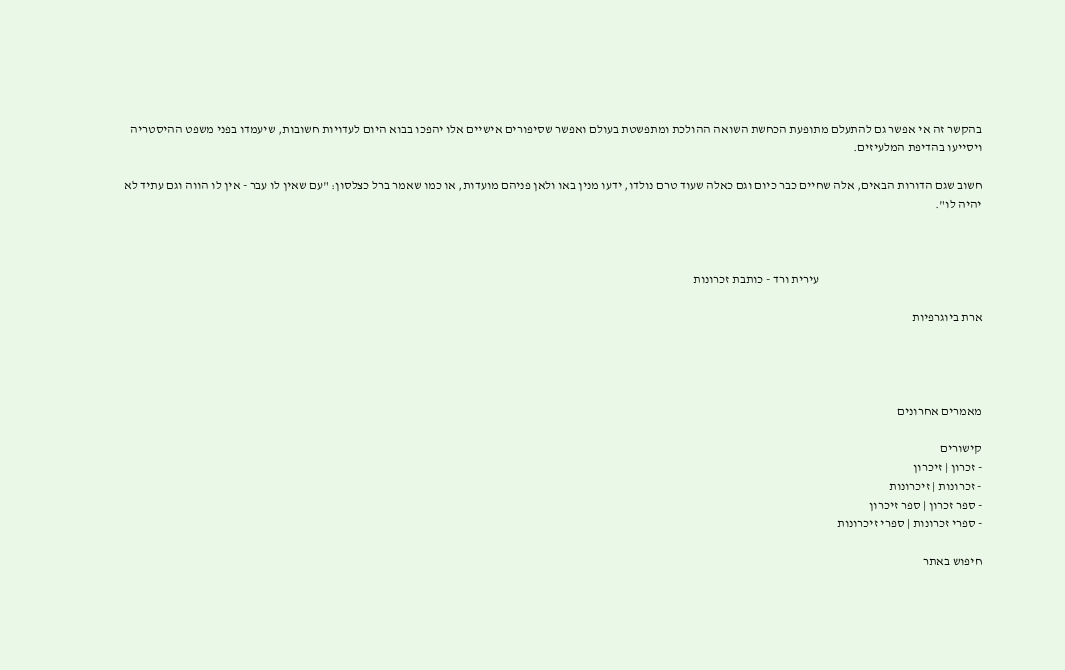בהקשר זה אי אפשר גם להתעלם מתופעת הכחשת השואה ההולכת ומתפשטת בעולם ואפשר שסיפורים אישיים אלו יהפכו בבוא היום לעדויות חשובות, שיעמדו בפני משפט ההיסטריה ויסייעו בהדיפת המלעיזים.

חשוב שגם הדורות הבאים, אלה שחיים כבר כיום וגם כאלה שעוד טרם נולדו, ידעו מנין באו ולאן פניהם מועדות, או כמו שאמר ברל כצלסון: "עם שאין לו עבר - אין לו הווה וגם עתיד לא יהיה לו".



                                                                  עירית ורד - כותבת זכרונות

ארת ביוגרפיות




מאמרים אחרונים

קישורים
- זכרון | זיכרון
- זכרונות | זיכרונות
- ספר זכרון | ספר זיכרון
- ספרי זכרונות | ספרי זיכרונות

חיפוש באתר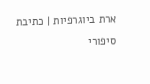ארת ביוגרפיות | כתיבת סיפורי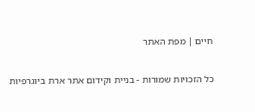חיים | מפת האתר

כל הזכויות שמורות - בניית וקידום אתר ארת ביוגרפיות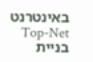באינטרנט Top-Net בניית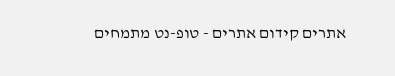אתרים קידום אתרים - טופ-נט מתמחים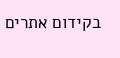בקידום אתרים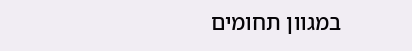במגוון תחומים